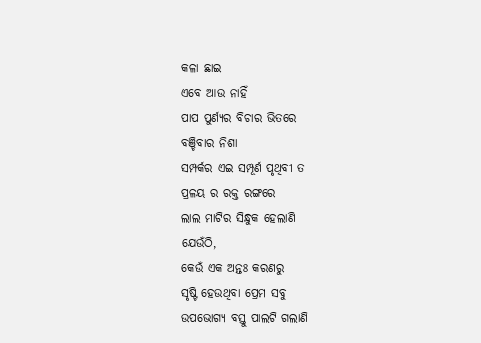କଳା ଛାଇ
ଏବେ ଆଉ ନାହିଁ
ପାପ ପୁର୍ଣ୍ୟର ବିଚାର ଭିତରେ
ବଞ୍ଚିବାର ନିଶା
ସମ୍ପର୍କର ଏଇ ସମ୍ପୂର୍ଣ ପୃଥିବୀ ତ
ପ୍ରଳୟ ର ରକ୍ତ ରଙ୍ଗରେ
ଲାଲ ମାଟିର ସିନ୍ଧୁକ ହେଲାଣି
ଯେଉଁଠି,
କେଉଁ ଏକ ଅନ୍ତଃ କରଣରୁ
ସୃଷ୍ଟି ହେଉଥିବା ପ୍ରେମ ସବୁ
ଉପଭୋଗ୍ୟ ବସ୍ତୁ ପାଲଟି ଗଲାଣି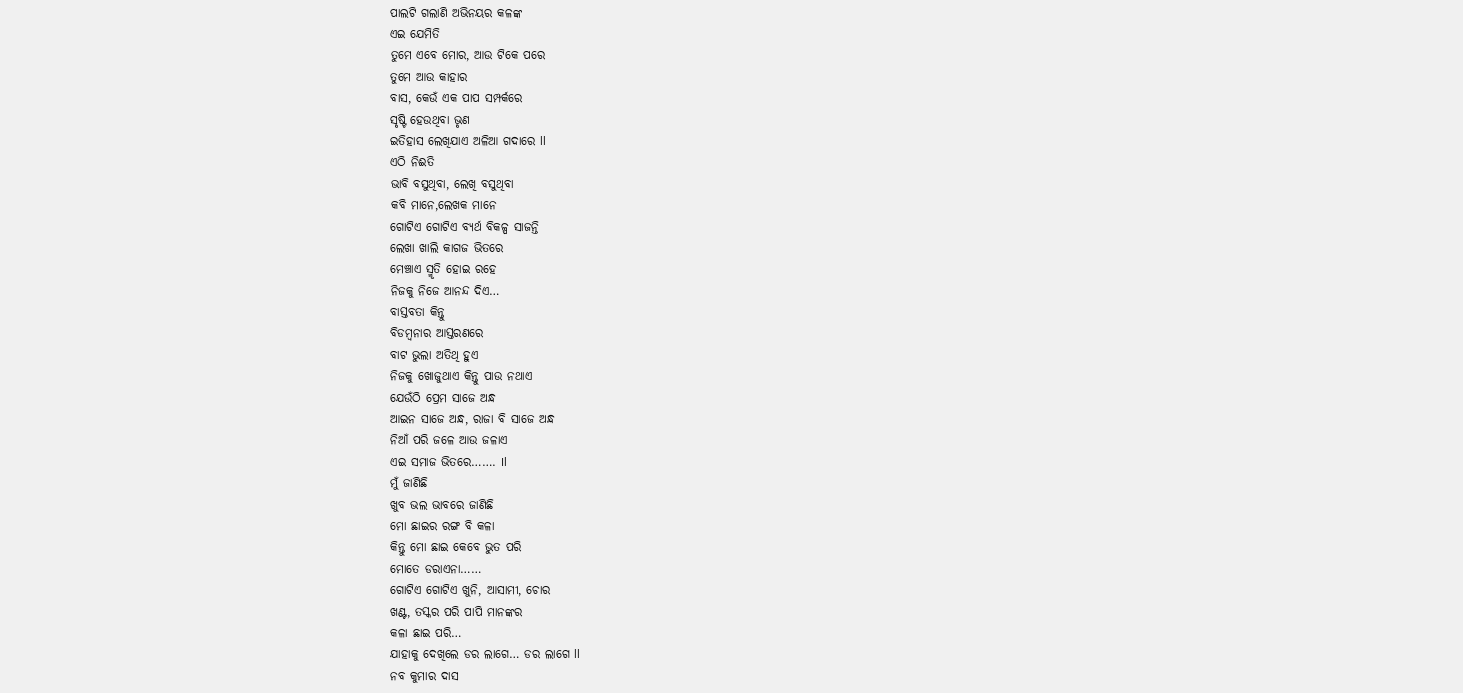ପାଲଟି ଗଲାଣି ଅଭିନୟର କଳଙ୍କ
ଏଇ ଯେମିତି
ତୁମେ ଏବେ ମୋର, ଆଉ ଟିକେ ପରେ
ତୁମେ ଆଉ କାହାର
ବାସ, କେଉଁ ଏକ ପାପ ସମ୍ପର୍କରେ
ସୃଷ୍ଟି ହେଉଥିବା ଭୃଣ
ଇତିହାସ ଲେଖିଯାଏ ଅଳିଆ ଗଦାରେ ll
ଏଠି ନିଈତି
ଭାବି ବସୁଥିବା, ଲେଖି ବସୁଥିବା
କବି ମାନେ,ଲେଖକ ମାନେ
ଗୋଟିଏ ଗୋଟିଏ ବ୍ୟର୍ଥ ବିକଳ୍ପ ସାଜନ୍ତି
ଲେଖା ଖାଲି କାଗଜ ଭିତରେ
ମେଞ୍ଚାଏ ସ୍ମୃତି ହୋଇ ରହେ
ନିଜକୁ ନିଜେ ଆନନ୍ଦ ଦିଏ…
ବାସ୍ତବତା କିନ୍ତୁ
ବିଡମ୍ବନାର ଆସ୍ତରଣରେ
ବାଟ ଭୁଲା ଅତିଥି ହୁଏ
ନିଜକୁ ଖୋଜୁଥାଏ କିନ୍ତୁ ପାଉ ନଥାଏ
ଯେଉଁଠି ପ୍ରେମ ସାଜେ ଅନ୍ଧ
ଆଇନ ସାଜେ ଅନ୍ଧ, ରାଜା ବି ସାଜେ ଅନ୍ଧ
ନିଆଁ ପରି ଜଳେ ଆଉ ଜଳାଏ
ଏଇ ସମାଜ ଭିତରେ……. Il
ମୁଁ ଜାଣିଛି
ଖୁବ ଭଲ ଭାବରେ ଜାଣିଛି
ମୋ ଛାଇର ରଙ୍ଗ ବି କଳା
କିନ୍ତୁ ମୋ ଛାଇ କେବେ ଭୁତ ପରି
ମୋତେ ଡରାଏନା……
ଗୋଟିଏ ଗୋଟିଏ ଖୁନି, ଆସାମୀ, ଚୋର
ଖଣ୍ଟ, ତସ୍କର ପରି ପାପି ମାନଙ୍କର
କଳା ଛାଇ ପରି…
ଯାହାକୁ ଦେଖିଲେ ଡର ଲାଗେ… ଡର ଲାଗେ ll
ନବ କୁମାର ଦାସ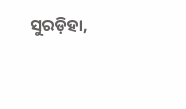ସୁରଡ଼ିହା,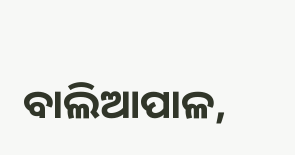ବାଲିଆପାଳ,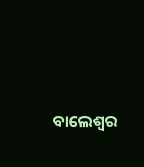ବାଲେଶ୍ୱର